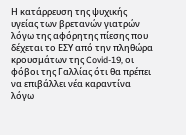Η κατάρρευση της ψυχικής υγείας των βρετανών γιατρών λόγω της αφόρητης πίεσης που δέχεται το ΕΣΥ από την πληθώρα κρουσμάτων της Covid-19, οι φόβοι της Γαλλίας ότι θα πρέπει να επιβάλλει νέα καραντίνα λόγω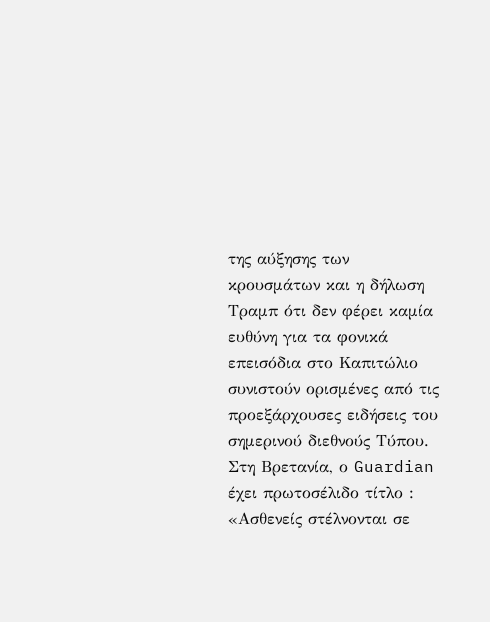της αύξησης των κρουσμάτων και η δήλωση Τραμπ ότι δεν φέρει καμία ευθύνη για τα φονικά επεισόδια στο Καπιτώλιο συνιστούν ορισμένες από τις προεξάρχουσες ειδήσεις του σημερινού διεθνούς Τύπου.
Στη Βρετανία, ο Guardian έχει πρωτοσέλιδο τίτλο : «Ασθενείς στέλνονται σε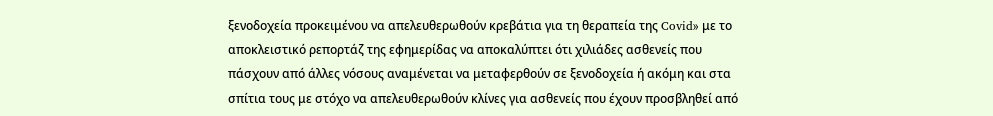ξενοδοχεία προκειμένου να απελευθερωθούν κρεβάτια για τη θεραπεία της Covid» με το αποκλειστικό ρεπορτάζ της εφημερίδας να αποκαλύπτει ότι χιλιάδες ασθενείς που πάσχουν από άλλες νόσους αναμένεται να μεταφερθούν σε ξενοδοχεία ή ακόμη και στα σπίτια τους με στόχο να απελευθερωθούν κλίνες για ασθενείς που έχουν προσβληθεί από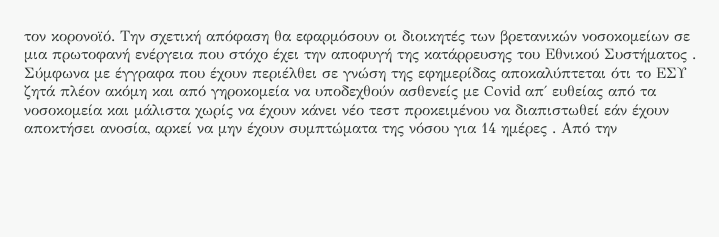τον κορονοϊό. Την σχετική απόφαση θα εφαρμόσουν οι διοικητές των βρετανικών νοσοκομείων σε μια πρωτοφανή ενέργεια που στόχο έχει την αποφυγή της κατάρρευσης του Εθνικού Συστήματος . Σύμφωνα με έγγραφα που έχουν περιέλθει σε γνώση της εφημερίδας αποκαλύπτεται ότι το ΕΣΥ ζητά πλέον ακόμη και από γηροκομεία να υποδεχθούν ασθενείς με Covid απ΄ ευθείας από τα νοσοκομεία και μάλιστα χωρίς να έχουν κάνει νέο τεστ προκειμένου να διαπιστωθεί εάν έχουν αποκτήσει ανοσία, αρκεί να μην έχουν συμπτώματα της νόσου για 14 ημέρες . Από την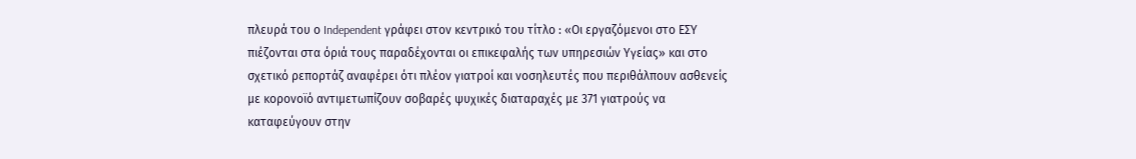πλευρά του ο Independent γράφει στον κεντρικό του τίτλο : «Οι εργαζόμενοι στο ΕΣΥ πιέζονται στα όριά τους παραδέχονται οι επικεφαλής των υπηρεσιών Υγείας» και στο σχετικό ρεπορτάζ αναφέρει ότι πλέον γιατροί και νοσηλευτές που περιθάλπουν ασθενείς με κορονοϊό αντιμετωπίζουν σοβαρές ψυχικές διαταραχές με 371 γιατρούς να καταφεύγουν στην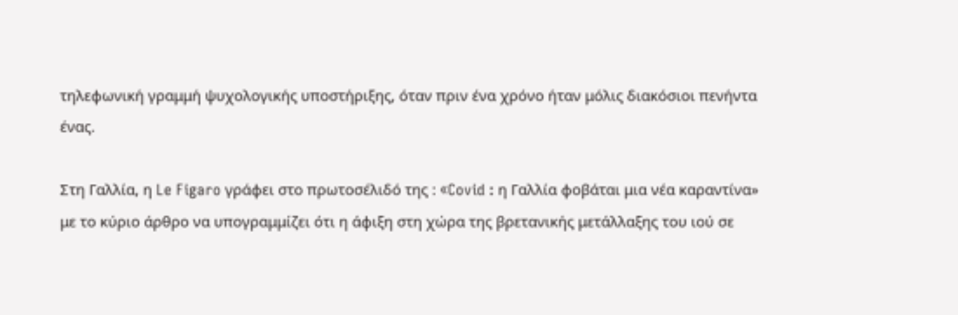τηλεφωνική γραμμή ψυχολογικής υποστήριξης, όταν πριν ένα χρόνο ήταν μόλις διακόσιοι πενήντα ένας.

Στη Γαλλία, η Le Figaro γράφει στο πρωτοσέλιδό της : «Covid : η Γαλλία φοβάται μια νέα καραντίνα» με το κύριο άρθρο να υπογραμμίζει ότι η άφιξη στη χώρα της βρετανικής μετάλλαξης του ιού σε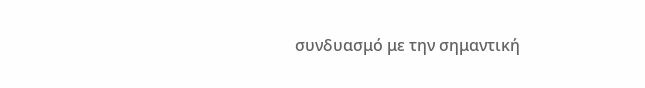συνδυασμό με την σημαντική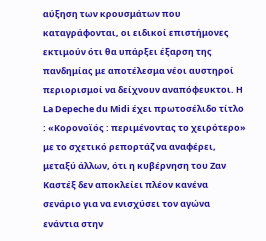αύξηση των κρουσμάτων που καταγράφονται, οι ειδικοί επιστήμονες εκτιμούν ότι θα υπάρξει έξαρση της πανδημίας με αποτέλεσμα νέοι αυστηροί περιορισμοί να δείχνουν αναπόφευκτοι. Η La Depeche du Midi έχει πρωτοσέλιδο τίτλο : «Κορονοϊός : περιμένοντας το χειρότερο» με το σχετικό ρεπορτάζ να αναφέρει, μεταξύ άλλων, ότι η κυβέρνηση του Ζαν Καστέξ δεν αποκλείει πλέον κανένα σενάριο για να ενισχύσει τον αγώνα ενάντια στην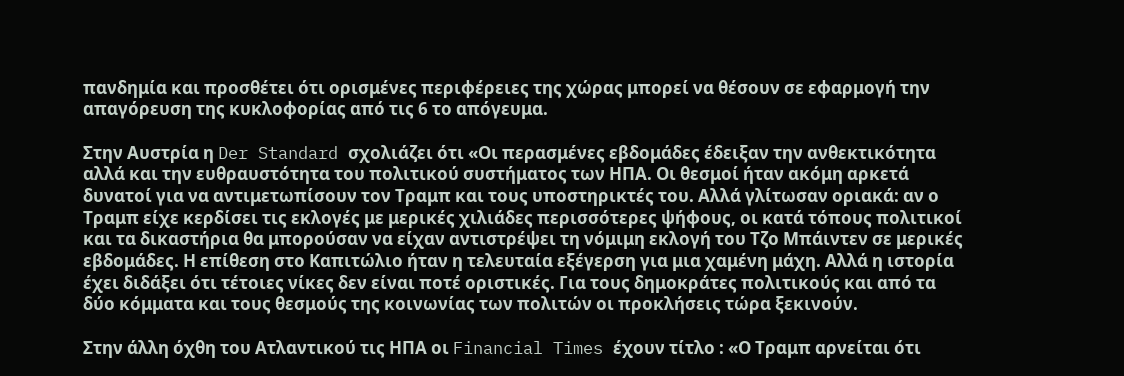πανδημία και προσθέτει ότι ορισμένες περιφέρειες της χώρας μπορεί να θέσουν σε εφαρμογή την απαγόρευση της κυκλοφορίας από τις 6 το απόγευμα.

Στην Αυστρία η Der Standard σχολιάζει ότι «Οι περασμένες εβδομάδες έδειξαν την ανθεκτικότητα αλλά και την ευθραυστότητα του πολιτικού συστήματος των ΗΠΑ. Οι θεσμοί ήταν ακόμη αρκετά δυνατοί για να αντιμετωπίσουν τον Τραμπ και τους υποστηρικτές του. Αλλά γλίτωσαν οριακά: αν ο Τραμπ είχε κερδίσει τις εκλογές με μερικές χιλιάδες περισσότερες ψήφους, οι κατά τόπους πολιτικοί και τα δικαστήρια θα μπορούσαν να είχαν αντιστρέψει τη νόμιμη εκλογή του Τζο Μπάιντεν σε μερικές εβδομάδες. Η επίθεση στο Καπιτώλιο ήταν η τελευταία εξέγερση για μια χαμένη μάχη. Αλλά η ιστορία έχει διδάξει ότι τέτοιες νίκες δεν είναι ποτέ οριστικές. Για τους δημοκράτες πολιτικούς και από τα δύο κόμματα και τους θεσμούς της κοινωνίας των πολιτών οι προκλήσεις τώρα ξεκινούν.

Στην άλλη όχθη του Ατλαντικού τις ΗΠΑ οι Financial Times έχουν τίτλο : «Ο Τραμπ αρνείται ότι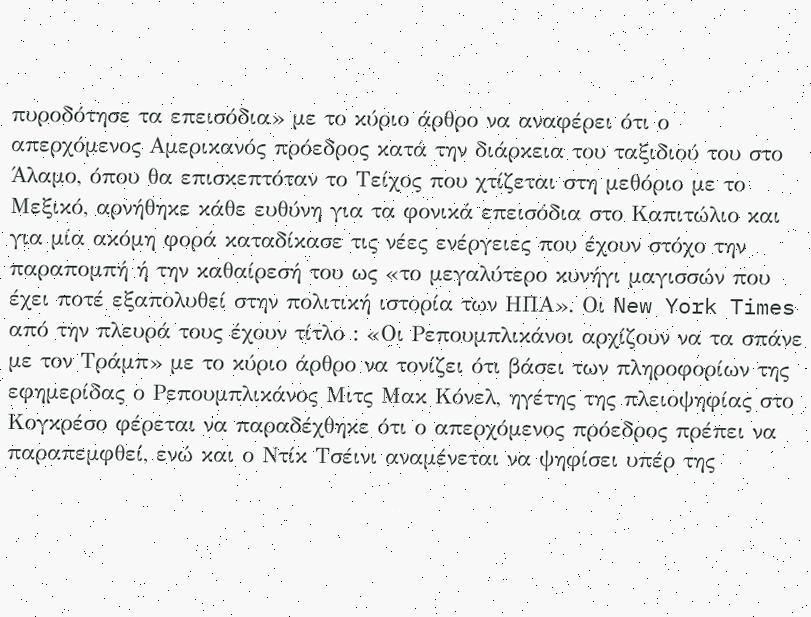πυροδότησε τα επεισόδια» με το κύριο άρθρο να αναφέρει ότι ο απερχόμενος Αμερικανός πρόεδρος κατά την διάρκεια του ταξιδιού του στο Άλαμο, όπου θα επισκεπτόταν το Τείχος που χτίζεται στη μεθόριο με το Μεξικό, αρνήθηκε κάθε ευθύνη για τα φονικά επεισόδια στο Καπιτώλιο και για μία ακόμη φορά καταδίκασε τις νέες ενέργειες που έχουν στόχο την παραπομπή ή την καθαίρεσή του ως «το μεγαλύτερο κυνήγι μαγισσών που έχει ποτέ εξαπολυθεί στην πολιτική ιστορία των ΗΠΑ». Οι New York Times από την πλευρά τους έχουν τίτλο : «Οι Ρεπουμπλικάνοι αρχίζουν να τα σπάνε με τον Τράμπ» με το κύριο άρθρο να τονίζει ότι βάσει των πληροφορίων της εφημερίδας ο Ρεπουμπλικάνος Μιτς Μακ Κόνελ, ηγέτης της πλειοψηφίας στο Κογκρέσο φέρεται να παραδέχθηκε ότι ο απερχόμενος πρόεδρος πρέπει να παραπεμφθεί, ενώ και ο Ντίκ Τσέινι αναμένεται να ψηφίσει υπέρ της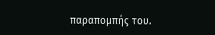παραπομπής του.